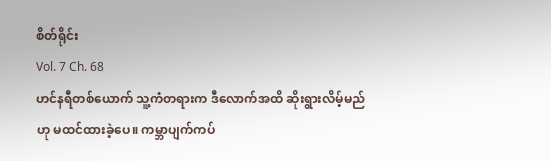စိတ်ရိုင်း
Vol. 7 Ch. 68
ဟင်နရီတစ်ယောက် သူ့ကံတရားက ဒီလောက်အထိ ဆိုးရွားလိမ့်မည်ဟု မထင်ထားခဲ့ပေ။ ကမ္ဘာပျက်ကပ်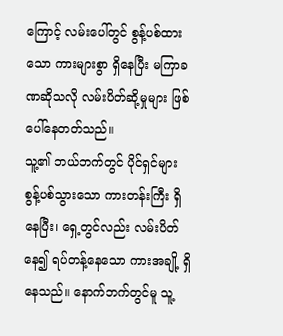ကြောင့် လမ်းပေါ်တွင် စွန့်ပစ်ထားသော ကားများစွာ ရှိနေပြီး မကြာခဏဆိုသလို လမ်းပိတ်ဆို့မှုများ ဖြစ်ပေါ်နေတတ်သည်။
သူ့၏ ဘယ်ဘက်တွင် ပိုင်ရှင်များ စွန့်ပစ်သွားသော ကားတန်းကြီး ရှိနေပြီး၊ ရှေ့တွင်လည်း လမ်းပိတ်နေ၍ ရပ်တန့်နေသော ကားအချို့ ရှိနေသည်။ နောက်ဘက်တွင်မူ သူ့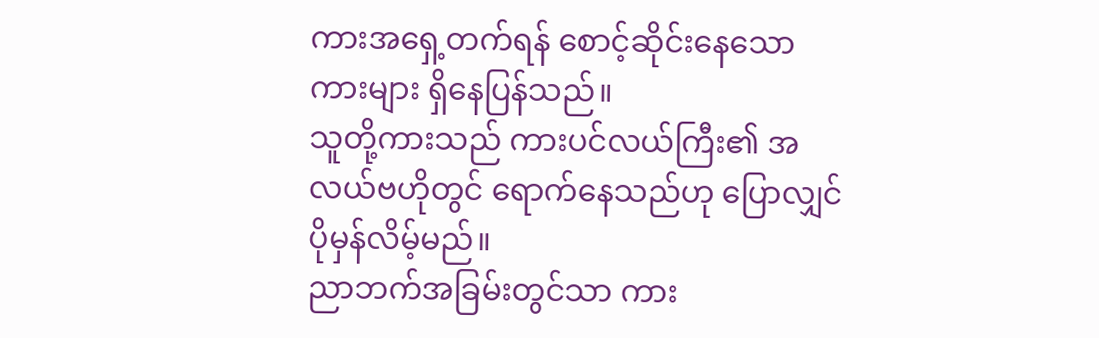ကားအရှေ့တက်ရန် စောင့်ဆိုင်းနေသော ကားများ ရှိနေပြန်သည်။
သူတို့ကားသည် ကားပင်လယ်ကြီး၏ အလယ်ဗဟိုတွင် ရောက်နေသည်ဟု ပြောလျှင် ပိုမှန်လိမ့်မည်။
ညာဘက်အခြမ်းတွင်သာ ကား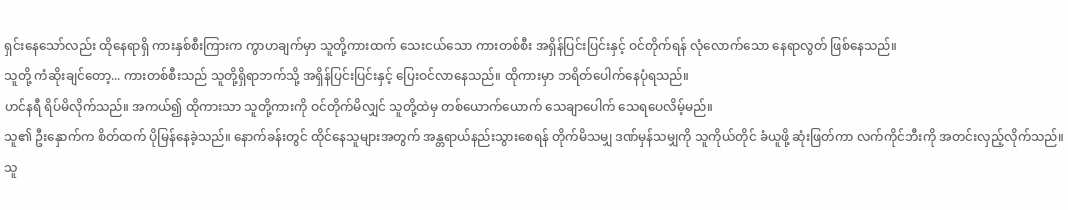ရှင်းနေသော်လည်း ထိုနေရာရှိ ကားနှစ်စီးကြားက ကွာဟချက်မှာ သူတို့ကားထက် သေးငယ်သော ကားတစ်စီး အရှိန်ပြင်းပြင်းနှင့် ဝင်တိုက်ရန် လုံလောက်သော နေရာလွတ် ဖြစ်နေသည်။
သူတို့ ကံဆိုးချင်တော့... ကားတစ်စီးသည် သူတို့ရှိရာဘက်သို့ အရှိန်ပြင်းပြင်းနှင့် ပြေးဝင်လာနေသည်။ ထိုကားမှာ ဘရိတ်ပေါက်နေပုံရသည်။
ဟင်နရီ ရိပ်မိလိုက်သည်။ အကယ်၍ ထိုကားသာ သူတို့ကားကို ဝင်တိုက်မိလျှင် သူတို့ထဲမှ တစ်ယောက်ယောက် သေချာပေါက် သေရပေလိမ့်မည်။
သူ၏ ဦးနှောက်က စိတ်ထက် ပိုမြန်နေခဲ့သည်။ နောက်ခန်းတွင် ထိုင်နေသူများအတွက် အန္တရာယ်နည်းသွားစေရန် တိုက်မိသမျှ ဒဏ်မှန်သမျှကို သူကိုယ်တိုင် ခံယူဖို့ ဆုံးဖြတ်ကာ လက်ကိုင်ဘီးကို အတင်းလှည့်လိုက်သည်။
သူ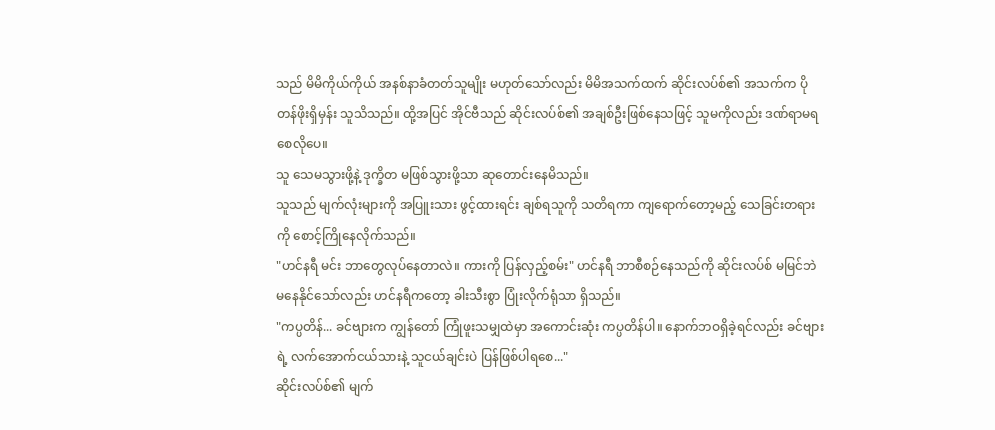သည် မိမိကိုယ်ကိုယ် အနစ်နာခံတတ်သူမျိုး မဟုတ်သော်လည်း မိမိအသက်ထက် ဆိုင်းလပ်စ်၏ အသက်က ပိုတန်ဖိုးရှိမှန်း သူသိသည်။ ထို့အပြင် အိုင်ဗီသည် ဆိုင်းလပ်စ်၏ အချစ်ဦးဖြစ်နေသဖြင့် သူမကိုလည်း ဒဏ်ရာမရစေလိုပေ။
သူ သေမသွားဖို့နဲ့ ဒုက္ခိတ မဖြစ်သွားဖို့သာ ဆုတောင်းနေမိသည်။
သူသည် မျက်လုံးများကို အပြူးသား ဖွင့်ထားရင်း ချစ်ရသူကို သတိရကာ ကျရောက်တော့မည့် သေခြင်းတရားကို စောင့်ကြိုနေလိုက်သည်။
"ဟင်နရီ မင်း ဘာတွေလုပ်နေတာလဲ။ ကားကို ပြန်လှည့်စမ်း" ဟင်နရီ ဘာစီစဉ်နေသည်ကို ဆိုင်းလပ်စ် မမြင်ဘဲ မနေနိုင်သော်လည်း ဟင်နရီကတော့ ခါးသီးစွာ ပြုံးလိုက်ရုံသာ ရှိသည်။
"ကပ္ပတိန်... ခင်ဗျားက ကျွန်တော် ကြုံဖူးသမျှထဲမှာ အကောင်းဆုံး ကပ္ပတိန်ပါ။ နောက်ဘဝရှိခဲ့ရင်လည်း ခင်ဗျားရဲ့ လက်အောက်ငယ်သားနဲ့ သူငယ်ချင်းပဲ ပြန်ဖြစ်ပါရစေ..."
ဆိုင်းလပ်စ်၏ မျက်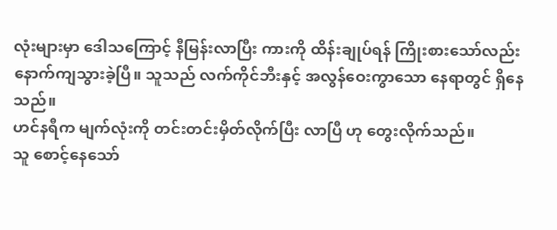လုံးများမှာ ဒေါသကြောင့် နီမြန်းလာပြီး ကားကို ထိန်းချုပ်ရန် ကြိုးစားသော်လည်း နောက်ကျသွားခဲ့ပြီ။ သူသည် လက်ကိုင်ဘီးနှင့် အလွန်ဝေးကွာသော နေရာတွင် ရှိနေသည်။
ဟင်နရီက မျက်လုံးကို တင်းတင်းမှိတ်လိုက်ပြီး လာပြီ ဟု တွေးလိုက်သည်။
သူ စောင့်နေသော်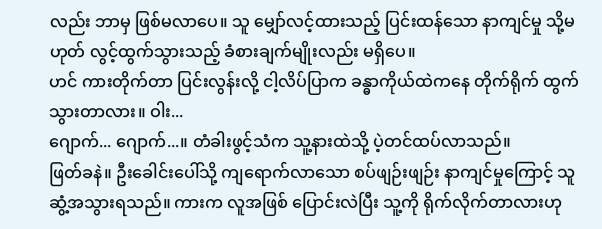လည်း ဘာမှ ဖြစ်မလာပေ။ သူ မျှော်လင့်ထားသည့် ပြင်းထန်သော နာကျင်မှု သို့မဟုတ် လွင့်ထွက်သွားသည့် ခံစားချက်မျိုးလည်း မရှိပေ။
ဟင် ကားတိုက်တာ ပြင်းလွန်းလို့ ငါ့လိပ်ပြာက ခန္ဓာကိုယ်ထဲကနေ တိုက်ရိုက် ထွက်သွားတာလား။ ဝါး...
ဂျောက်... ဂျောက်...။ တံခါးဖွင့်သံက သူ့နားထဲသို့ ပဲ့တင်ထပ်လာသည်။
ဖြတ်ခနဲ။ ဦးခေါင်းပေါ်သို့ ကျရောက်လာသော စပ်ဖျဉ်းဖျဉ်း နာကျင်မှုကြောင့် သူ ဆွံ့အသွားရသည်။ ကားက လူအဖြစ် ပြောင်းလဲပြီး သူ့ကို ရိုက်လိုက်တာလားဟု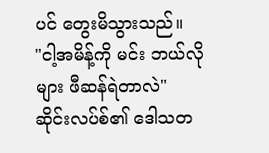ပင် တွေးမိသွားသည်။
"ငါ့အမိန့်ကို မင်း ဘယ်လိုများ ဖီဆန်ရဲတာလဲ" ဆိုင်းလပ်စ်၏ ဒေါသတ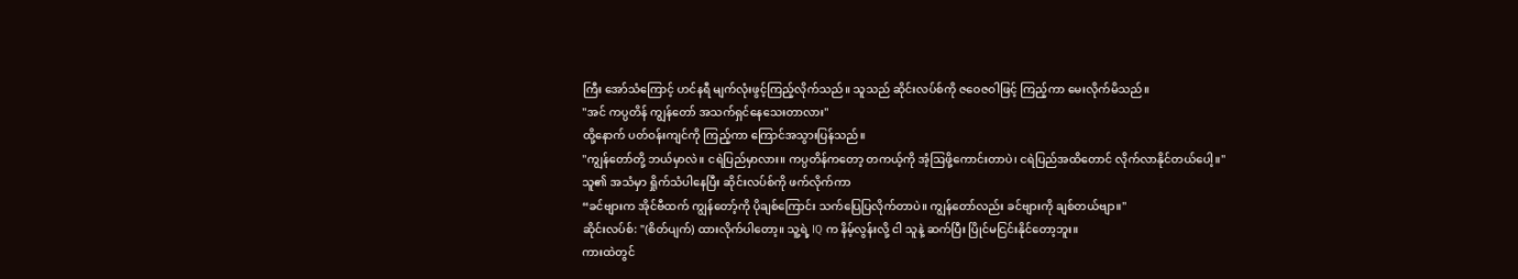ကြီး အော်သံကြောင့် ဟင်နရီ မျက်လုံးဖွင့်ကြည့်လိုက်သည်။ သူသည် ဆိုင်းလပ်စ်ကို ဇဝေဇဝါဖြင့် ကြည့်ကာ မေးလိုက်မိသည်။
"အင် ကပ္ပတိန် ကျွန်တော် အသက်ရှင်နေသေးတာလား"
ထို့နောက် ပတ်ဝန်းကျင်ကို ကြည့်ကာ ကြောင်အသွားပြန်သည်။
"ကျွန်တော်တို့ ဘယ်မှာလဲ။ ငရဲပြည်မှာလား။ ကပ္ပတိန်ကတော့ တကယ့်ကို အံ့ဩဖို့ကောင်းတာပဲ၊ ငရဲပြည်အထိတောင် လိုက်လာနိုင်တယ်ပေါ့။"
သူ၏ အသံမှာ ရှိုက်သံပါနေပြီး ဆိုင်းလပ်စ်ကို ဖက်လိုက်ကာ
“ခင်ဗျားက အိုင်ဗီထက် ကျွန်တော့်ကို ပိုချစ်ကြောင်း သက်ပြေပြလိုက်တာပဲ။ ကျွန်တော်လည်း ခင်ဗျားကို ချစ်တယ်ဗျာ။"
ဆိုင်းလပ်စ်: "(စိတ်ပျက်) ထားလိုက်ပါတော့။ သူ့ရဲ့ IQ က နိမ့်လွန်းလို့ ငါ သူနဲ့ ဆက်ပြီး ပြိုင်မငြင်းနိုင်တော့ဘူး။
ကားထဲတွင်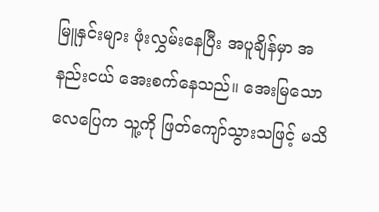မြူနှင်းများ ဖုံးလွှမ်းနေပြီး အပူချိန်မှာ အနည်းငယ် အေးစက်နေသည်။ အေးမြသော လေပြေက သူ့ကို ဖြတ်ကျော်သွားသဖြင့် မသိ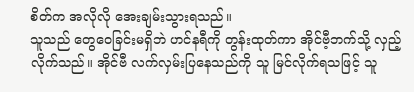စိတ်က အလိုလို အေးချမ်းသွားရသည်။
သူသည် တွေဝေခြင်းမရှိဘဲ ဟင်နရီကို တွန်းထုတ်ကာ အိုင်ဗီ့ဘက်သို့ လှည့်လိုက်သည်။ အိုင်ဗီ လက်လှမ်းပြနေသည်ကို သူ မြင်လိုက်ရသဖြင့် သူ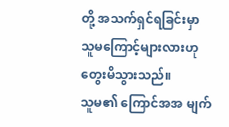တို့ အသက်ရှင်ရခြင်းမှာ သူမကြောင့်များလားဟု တွေးမိသွားသည်။
သူမ၏ ကြောင်အအ မျက်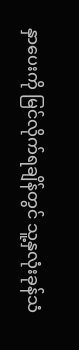နှာပေးကို မြင်လိုက်ရချိန်တွင် သူ့နှလုံးခုန်သံ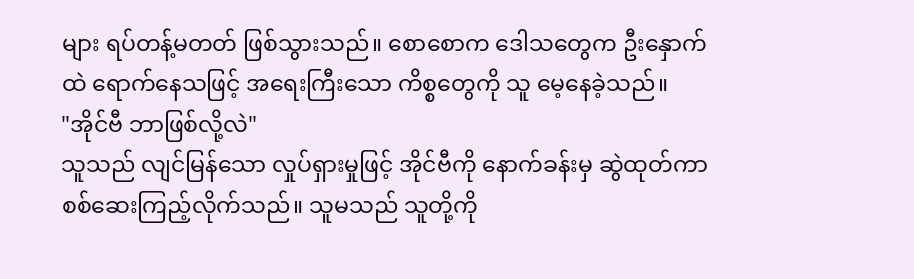များ ရပ်တန့်မတတ် ဖြစ်သွားသည်။ စောစောက ဒေါသတွေက ဦးနှောက်ထဲ ရောက်နေသဖြင့် အရေးကြီးသော ကိစ္စတွေကို သူ မေ့နေခဲ့သည်။
"အိုင်ဗီ ဘာဖြစ်လို့လဲ"
သူသည် လျင်မြန်သော လှုပ်ရှားမှုဖြင့် အိုင်ဗီကို နောက်ခန်းမှ ဆွဲထုတ်ကာ စစ်ဆေးကြည့်လိုက်သည်။ သူမသည် သူတို့ကို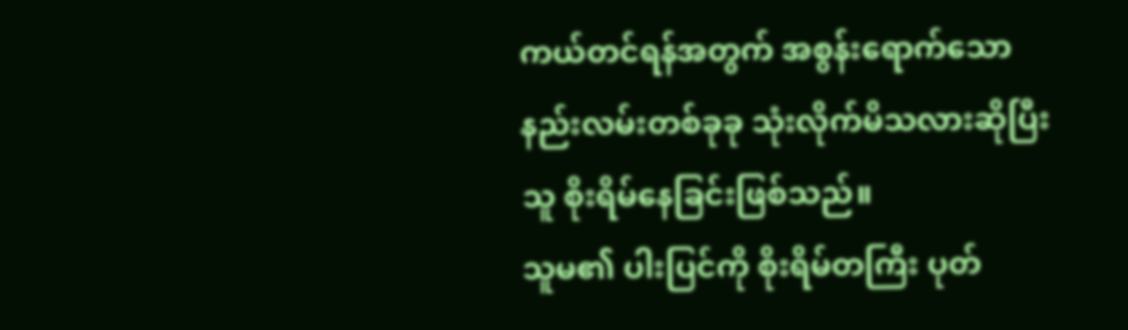ကယ်တင်ရန်အတွက် အစွန်းရောက်သော နည်းလမ်းတစ်ခုခု သုံးလိုက်မိသလားဆိုပြီး သူ စိုးရိမ်နေခြင်းဖြစ်သည်။
သူမ၏ ပါးပြင်ကို စိုးရိမ်တကြီး ပုတ်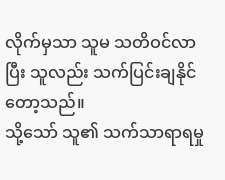လိုက်မှသာ သူမ သတိဝင်လာပြီး သူလည်း သက်ပြင်းချနိုင်တော့သည်။
သို့သော် သူ၏ သက်သာရာရမှု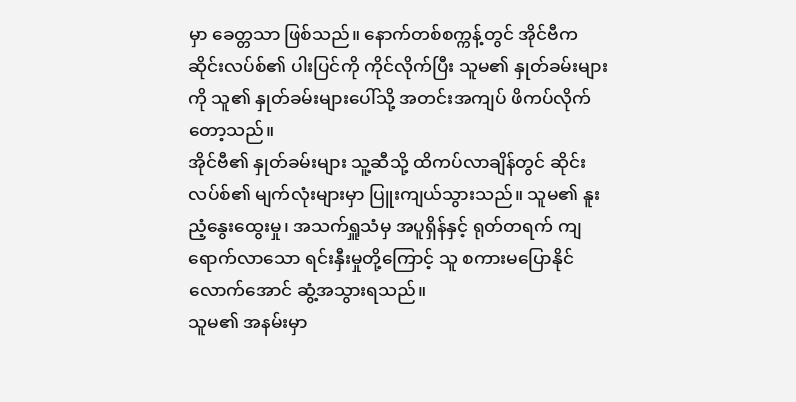မှာ ခေတ္တသာ ဖြစ်သည်။ နောက်တစ်စက္ကန့်တွင် အိုင်ဗီက ဆိုင်းလပ်စ်၏ ပါးပြင်ကို ကိုင်လိုက်ပြီး သူမ၏ နှုတ်ခမ်းများကို သူ၏ နှုတ်ခမ်းများပေါ်သို့ အတင်းအကျပ် ဖိကပ်လိုက်တော့သည်။
အိုင်ဗီ၏ နှုတ်ခမ်းများ သူ့ဆီသို့ ထိကပ်လာချိန်တွင် ဆိုင်းလပ်စ်၏ မျက်လုံးများမှာ ပြူးကျယ်သွားသည်။ သူမ၏ နူးညံ့နွေးထွေးမှု၊ အသက်ရှူသံမှ အပူရှိန်နှင့် ရုတ်တရက် ကျရောက်လာသော ရင်းနှီးမှုတို့ကြောင့် သူ စကားမပြောနိုင်လောက်အောင် ဆွံ့အသွားရသည်။
သူမ၏ အနမ်းမှာ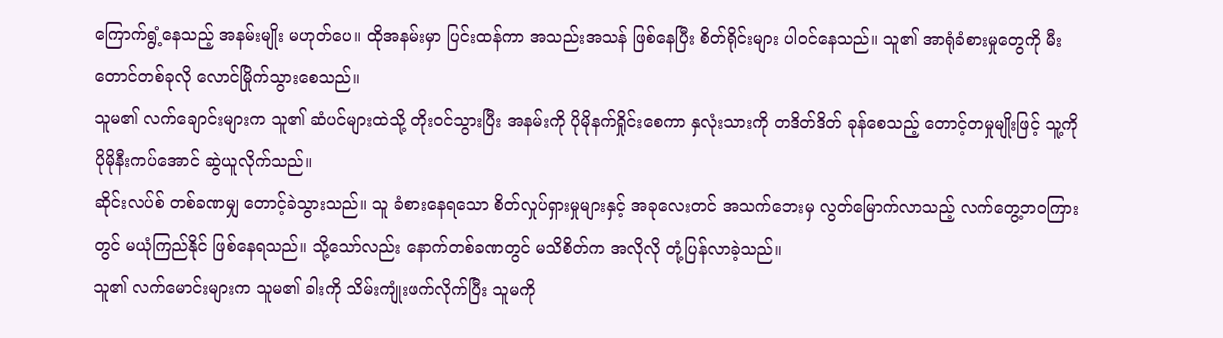ကြောက်ရွံ့နေသည့် အနမ်းမျိုး မဟုတ်ပေ။ ထိုအနမ်းမှာ ပြင်းထန်ကာ အသည်းအသန် ဖြစ်နေပြီး စိတ်ရိုင်းများ ပါဝင်နေသည်။ သူ၏ အာရုံခံစားမှုတွေကို မီးတောင်တစ်ခုလို လောင်မြိုက်သွားစေသည်။
သူမ၏ လက်ချောင်းများက သူ၏ ဆံပင်များထဲသို့ တိုးဝင်သွားပြီး အနမ်းကို ပိုမိုနက်ရှိုင်းစေကာ နှလုံးသားကို တဒိတ်ဒိတ် ခုန်စေသည့် တောင့်တမှုမျိုးဖြင့် သူ့ကို ပိုမိုနီးကပ်အောင် ဆွဲယူလိုက်သည်။
ဆိုင်းလပ်စ် တစ်ခဏမျှ တောင့်ခဲသွားသည်။ သူ ခံစားနေရသော စိတ်လှုပ်ရှားမှုများနှင့် အခုလေးတင် အသက်ဘေးမှ လွတ်မြောက်လာသည့် လက်တွေ့ဘဝကြားတွင် မယုံကြည်နိုင် ဖြစ်နေရသည်။ သို့သော်လည်း နောက်တစ်ခဏတွင် မသိစိတ်က အလိုလို တုံ့ပြန်လာခဲ့သည်။
သူ၏ လက်မောင်းများက သူမ၏ ခါးကို သိမ်းကျုံးဖက်လိုက်ပြီး သူမကို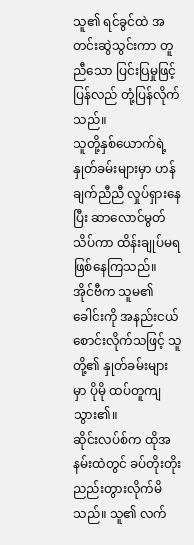သူ၏ ရင်ခွင်ထဲ အတင်းဆွဲသွင်းကာ တူညီသော ပြင်းပြမှုဖြင့် ပြန်လည် တုံ့ပြန်လိုက်သည်။
သူတို့နှစ်ယောက်ရဲ့နှုတ်ခမ်းများမှာ ဟန်ချက်ညီညီ လှုပ်ရှားနေပြီး ဆာလောင်မွတ်သိပ်ကာ ထိန်းချုပ်မရ ဖြစ်နေကြသည်။
အိုင်ဗီက သူမ၏ ခေါင်းကို အနည်းငယ် စောင်းလိုက်သဖြင့် သူတို့၏ နှုတ်ခမ်းများမှာ ပိုမို ထပ်တူကျသွား၏။
ဆိုင်းလပ်စ်က ထိုအနမ်းထဲတွင် ခပ်တိုးတိုး ညည်းတွားလိုက်မိသည်။ သူ၏ လက်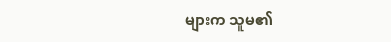များက သူမ၏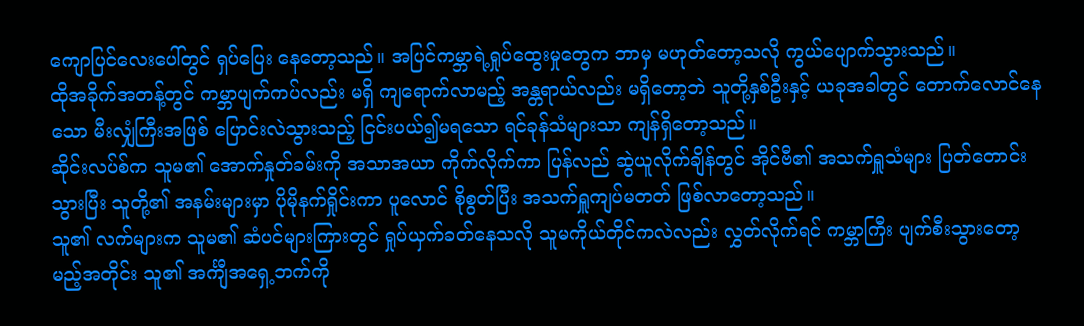ကျောပြင်လေးပေါ်တွင် ရှပ်ပြေး နေတော့သည်။ အပြင်ကမ္ဘာရဲ့ရှုပ်ထွေးမှုတွေက ဘာမှ မဟုတ်တော့သလို ကွယ်ပျောက်သွားသည်။
ထိုအခိုက်အတန့်တွင် ကမ္ဘာပျက်ကပ်လည်း မရှိ ကျရောက်လာမည့် အန္တရာယ်လည်း မရှိတော့ဘဲ သူတို့နှစ်ဦးနှင့် ယခုအခါတွင် တောက်လောင်နေသော မီးလျှံကြီးအဖြစ် ပြောင်းလဲသွားသည့် ငြင်းပယ်၍မရသော ရင်ခုန်သံများသာ ကျန်ရှိတော့သည်။
ဆိုင်းလပ်စ်က သူမ၏ အောက်နှုတ်ခမ်းကို အသာအယာ ကိုက်လိုက်ကာ ပြန်လည် ဆွဲယူလိုက်ချိန်တွင် အိုင်ဗီ၏ အသက်ရှူသံများ ပြတ်တောင်းသွားပြီး သူတို့၏ အနမ်းများမှာ ပိုမိုနက်ရှိုင်းကာ ပူလောင် စိုစွတ်ပြီး အသက်ရှူကျပ်မတတ် ဖြစ်လာတော့သည်။
သူ၏ လက်များက သူမ၏ ဆံပင်များကြားတွင် ရှုပ်ယှက်ခတ်နေသလို သူမကိုယ်တိုင်ကလဲလည်း လွှတ်လိုက်ရင် ကမ္ဘာကြီး ပျက်စီးသွားတော့မည့်အတိုင်း သူ၏ အင်္ကျီအရှေ့ဘက်ကို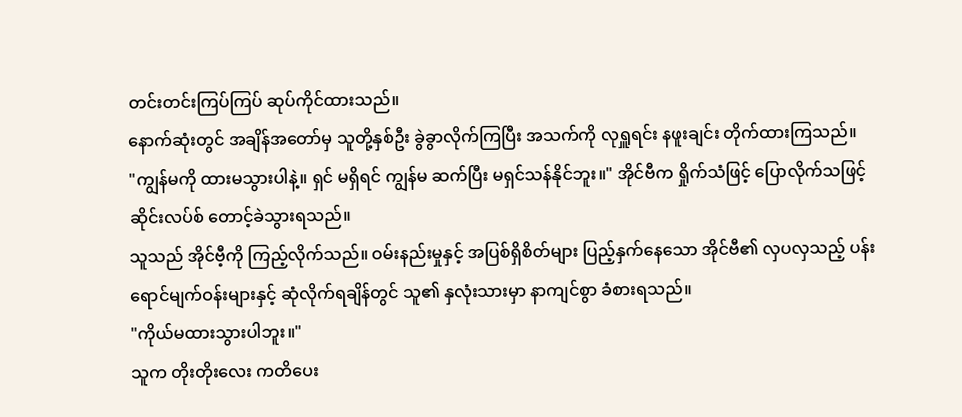တင်းတင်းကြပ်ကြပ် ဆုပ်ကိုင်ထားသည်။
နောက်ဆုံးတွင် အချိန်အတော်မှ သူတို့နှစ်ဦး ခွဲခွာလိုက်ကြပြီး အသက်ကို လုရှူရင်း နဖူးချင်း တိုက်ထားကြသည်။
"ကျွန်မကို ထားမသွားပါနဲ့။ ရှင် မရှိရင် ကျွန်မ ဆက်ပြီး မရှင်သန်နိုင်ဘူး။" အိုင်ဗီက ရှိုက်သံဖြင့် ပြောလိုက်သဖြင့် ဆိုင်းလပ်စ် တောင့်ခဲသွားရသည်။
သူသည် အိုင်ဗီ့ကို ကြည့်လိုက်သည်။ ဝမ်းနည်းမှုနှင့် အပြစ်ရှိစိတ်များ ပြည့်နှက်နေသော အိုင်ဗီ၏ လှပလှသည့် ပန်းရောင်မျက်ဝန်းများနှင့် ဆုံလိုက်ရချိန်တွင် သူ၏ နှလုံးသားမှာ နာကျင်စွာ ခံစားရသည်။
"ကိုယ်မထားသွားပါဘူး။"
သူက တိုးတိုးလေး ကတိပေး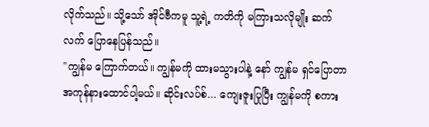လိုက်သည်။ သို့သော် အိုင်ဗီကမူ သူ့ရဲ့ ကတိကို မကြားသလိုမျိုး ဆက်လက် ပြောနေပြန်သည်။
"ကျွန်မ ကြောက်တယ်။ ကျွန်မကို ထားမသွားပါနဲ့ နော် ကျွန်မ ရှင်ပြောတာ အကုန်နားထောင်ပါ့မယ်။ ဆိုင်းလပ်စ်... ကျေးဇူးပြုပြီး ကျွန်မကို စကား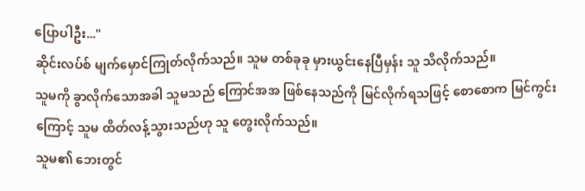ပြောပါဦး..."
ဆိုင်းလပ်စ် မျက်မှောင်ကြုတ်လိုက်သည်။ သူမ တစ်ခုခု မှားယွင်းနေပြီမှန်း သူ သိလိုက်သည်။
သူမကို ခွာလိုက်သောအခါ သူမသည် ကြောင်အအ ဖြစ်နေသည်ကို မြင်လိုက်ရသဖြင့် စောစောက မြင်ကွင်းကြောင့် သူမ ထိတ်လန့်သွားသည်ဟု သူ တွေးလိုက်သည်။
သူမ၏ ဘေးတွင်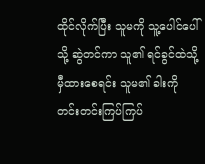ထိုင်လိုက်ပြီး သူမကို သူ့ပေါင်ပေါ်သို့ ဆွဲတင်ကာ သူ၏ ရင်ခွင်ထဲသို့ မှီထားစေရင်း သူမ၏ ခါးကို တင်းတင်းကြပ်ကြပ်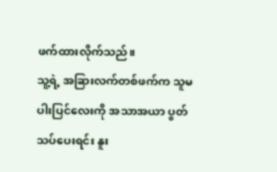ဖက်ထားလိုက်သည်။
သူ့ရဲ့ အခြားလက်တစ်ဖက်က သူမပါးပြင်လေးကို အသာအယာ ပွတ်သပ်ပေးရင်း နူး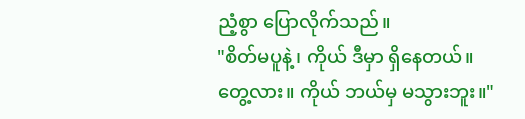ညံ့စွာ ပြောလိုက်သည်။
"စိတ်မပူနဲ့၊ ကိုယ် ဒီမှာ ရှိနေတယ်။ တွေ့လား။ ကိုယ် ဘယ်မှ မသွားဘူး။"